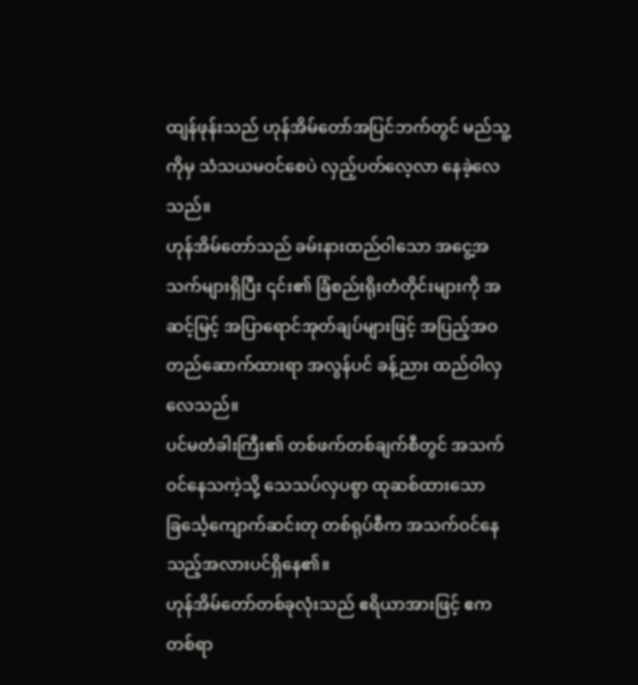ထျန်ဖုန်းသည် ဟုန်အိမ်တော်အပြင်ဘက်တွင် မည်သူ့ကိုမှ သံသယမဝင်စေပဲ လှည့်ပတ်လေ့လာ နေခဲ့လေသည်။
ဟုန်အိမ်တော်သည် ခမ်းနားထည်ဝါသော အငွေ့အသက်များရှိပြီး ၎င်း၏ ခြံစည်းရိုးတံတိုင်းများကို အဆင့်မြင့် အပြာရောင်အုတ်ချပ်များဖြင့် အပြည့်အဝ တည်ဆောက်ထားရာ အလွန်ပင် ခန့်ညား ထည်ဝါလှလေသည်။
ပင်မတံခါးကြီး၏ တစ်ဖက်တစ်ချက်စီတွင် အသက်ဝင်နေသကဲ့သို့ သေသပ်လှပစွာ ထုဆစ်ထားသော ခြင်္သေ့ကျောက်ဆင်းတု တစ်ရုပ်စီက အသက်ဝင်နေသည့်အလားပင်ရှိနေ၏။
ဟုန်အိမ်တော်တစ်ခုလုံးသည် ဧရိယာအားဖြင့် ဧကတစ်ရာ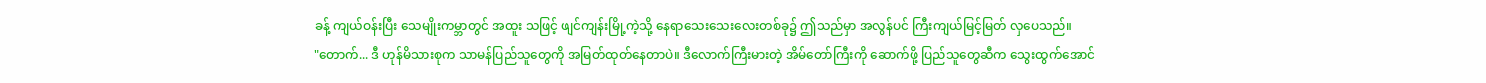ခန့် ကျယ်ဝန်းပြီး သေမျိုးကမ္ဘာတွင် အထူး သဖြင့် ဖျင်ကျန်းမြို့ကဲ့သို့ နေရာသေးသေးလေးတစ်ခု၌ ဤသည်မှာ အလွန်ပင် ကြီးကျယ်မြင့်မြတ် လှပေသည်။
"တောက်... ဒီ ဟုန်မိသားစုက သာမန်ပြည်သူတွေကို အမြတ်ထုတ်နေတာပဲ။ ဒီလောက်ကြီးမားတဲ့ အိမ်တော်ကြီးကို ဆောက်ဖို့ ပြည်သူတွေဆီက သွေးထွက်အောင်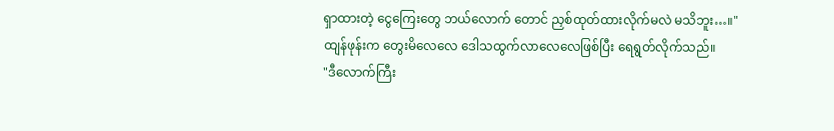ရှာထားတဲ့ ငွေကြေးတွေ ဘယ်လောက် တောင် ညှစ်ထုတ်ထားလိုက်မလဲ မသိဘူး…။"
ထျန်ဖုန်းက တွေးမိလေလေ ဒေါသထွက်လာလေလေဖြစ်ပြီး ရေရွတ်လိုက်သည်။
"ဒီလောက်ကြီး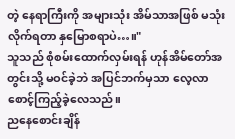တဲ့ နေရာကြီးကို အများသုံး အိမ်သာအဖြစ် မသုံးလိုက်ရတာ နှမြောစရာပဲ…။"
သူသည် စုံစမ်းထောက်လှမ်းရန် ဟုန်အိမ်တော်အတွင်းသို့ မဝင်ခဲ့ဘဲ အပြင်ဘက်မှသာ လေ့လာ စောင့်ကြည့်ခဲ့လေသည်။
ညနေစောင်းချိန်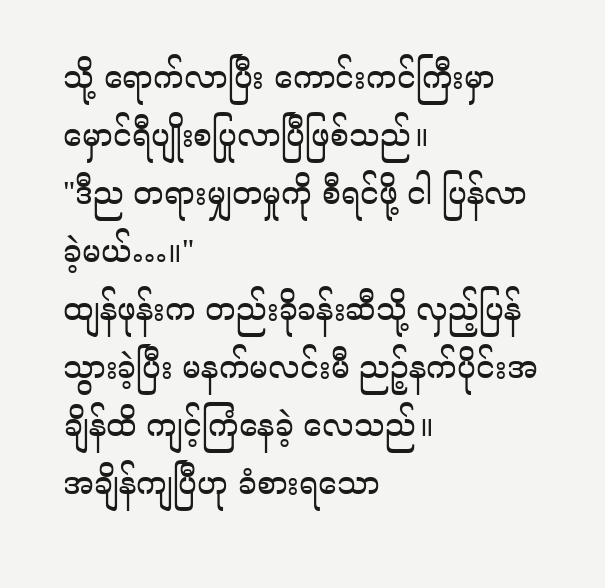သို့ ရောက်လာပြီး ကောင်းကင်ကြီးမှာ မှောင်ရီပျိုးစပြုလာပြီဖြစ်သည်။
"ဒီည တရားမျှတမှုကို စီရင်ဖို့ ငါ ပြန်လာခဲ့မယ်…။"
ထျန်ဖုန်းက တည်းခိုခန်းဆီသို့ လှည့်ပြန်သွားခဲ့ပြီး မနက်မလင်းမီ ညဉ့်နက်ပိုင်းအချိန်ထိ ကျင့်ကြံနေခဲ့ လေသည်။
အချိန်ကျပြီဟု ခံစားရသော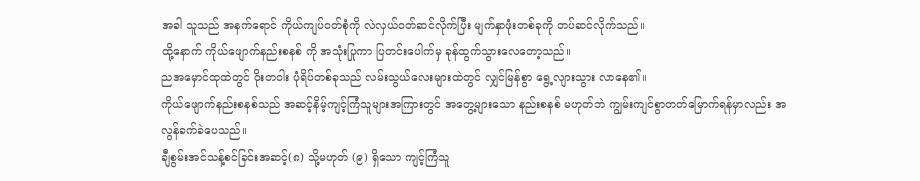အခါ သူသည် အနက်ရောင် ကိုယ်ကျပ်ဝတ်စုံကို လဲလှယ်ဝတ်ဆင်လိုက်ပြီး မျက်နှာဖုံးတစ်ခုကို တပ်ဆင်လိုက်သည်။
ထို့နောက် ကိုယ်ဖျောက်နည်းစနစ် ကို အသုံးပြုကာ ပြတင်းပေါက်မှ ခုန်ထွက်သွားလေတော့သည်။
ညအမှောင်ထုထဲတွင် ဝိုးတဝါး ပုံရိပ်တစ်ခုသည် လမ်းသွယ်လေးများထဲတွင် လျှင်မြန်စွာ ရွေ့လျားသွား လာနေ၏။
ကိုယ်ဖျောက်နည်းစနစ်သည် အဆင့်နိမ့်ကျင့်ကြံသူများအကြားတွင် အတွေ့များသော နည်းစနစ် မဟုတ်ဘဲ ကျွမ်းကျင်စွာတတ်မြောက်ရန်မှာလည်း အလွန်ခက်ခဲပေသည်။
ချီစွမ်းအင်သန့်စင်ခြင်းအဆင့်(၈) သို့မဟုတ် (၉) ရှိသော ကျင့်ကြံသူ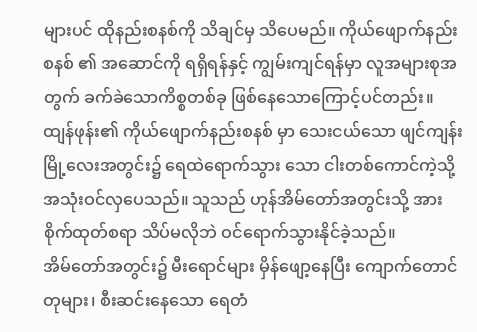များပင် ထိုနည်းစနစ်ကို သိချင်မှ သိပေမည်။ ကိုယ်ဖျောက်နည်းစနစ် ၏ အဆောင်ကို ရရှိရန်နှင့် ကျွမ်းကျင်ရန်မှာ လူအများစုအတွက် ခက်ခဲသောကိစ္စတစ်ခု ဖြစ်နေသောကြောင့်ပင်တည်း။
ထျန်ဖုန်း၏ ကိုယ်ဖျောက်နည်းစနစ် မှာ သေးငယ်သော ဖျင်ကျန်းမြို့လေးအတွင်း၌ ရေထဲရောက်သွား သော ငါးတစ်ကောင်ကဲ့သို့ အသုံးဝင်လှပေသည်။ သူသည် ဟုန်အိမ်တော်အတွင်းသို့ အားစိုက်ထုတ်စရာ သိပ်မလိုဘဲ ဝင်ရောက်သွားနိုင်ခဲ့သည်။
အိမ်တော်အတွင်း၌ မီးရောင်များ မှိန်ဖျော့နေပြီး ကျောက်တောင်တုများ၊ စီးဆင်းနေသော ရေတံ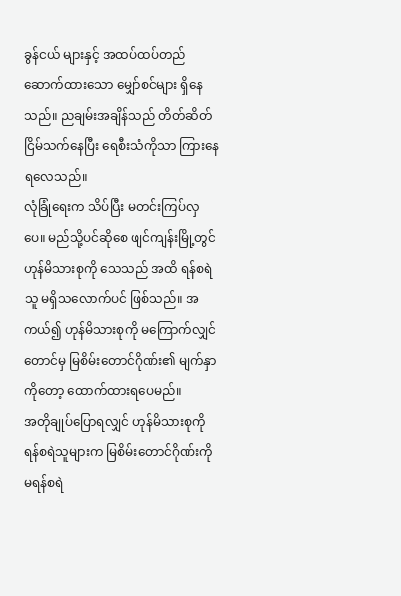ခွန်ငယ် များနှင့် အထပ်ထပ်တည်ဆောက်ထားသော မျှော်စင်များ ရှိနေသည်။ ညချမ်းအချိန်သည် တိတ်ဆိတ် ငြိမ်သက်နေပြီး ရေစီးသံကိုသာ ကြားနေရလေသည်။
လုံခြုံရေးက သိပ်ပြီး မတင်းကြပ်လှပေ။ မည်သို့ပင်ဆိုစေ ဖျင်ကျန်းမြို့တွင် ဟုန်မိသားစုကို သေသည် အထိ ရန်စရဲသူ မရှိသလောက်ပင် ဖြစ်သည်။ အကယ်၍ ဟုန်မိသားစုကို မကြောက်လျှင်တောင်မှ မြစိမ်းတောင်ဂိုဏ်း၏ မျက်နှာကိုတော့ ထောက်ထားရပေမည်။
အတိုချုပ်ပြောရလျှင် ဟုန်မိသားစုကို ရန်စရဲသူများက မြစိမ်းတောင်ဂိုဏ်းကို မရန်စရဲ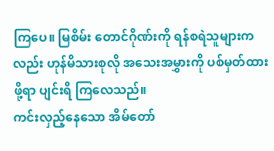ကြပေ။ မြစိမ်း တောင်ဂိုဏ်းကို ရန်စရဲသူများကလည်း ဟုန်မိသားစုလို အသေးအမွှားကို ပစ်မှတ်ထားဖို့ရာ ပျင်းရိ ကြလေသည်။
ကင်းလှည့်နေသော အိမ်တော်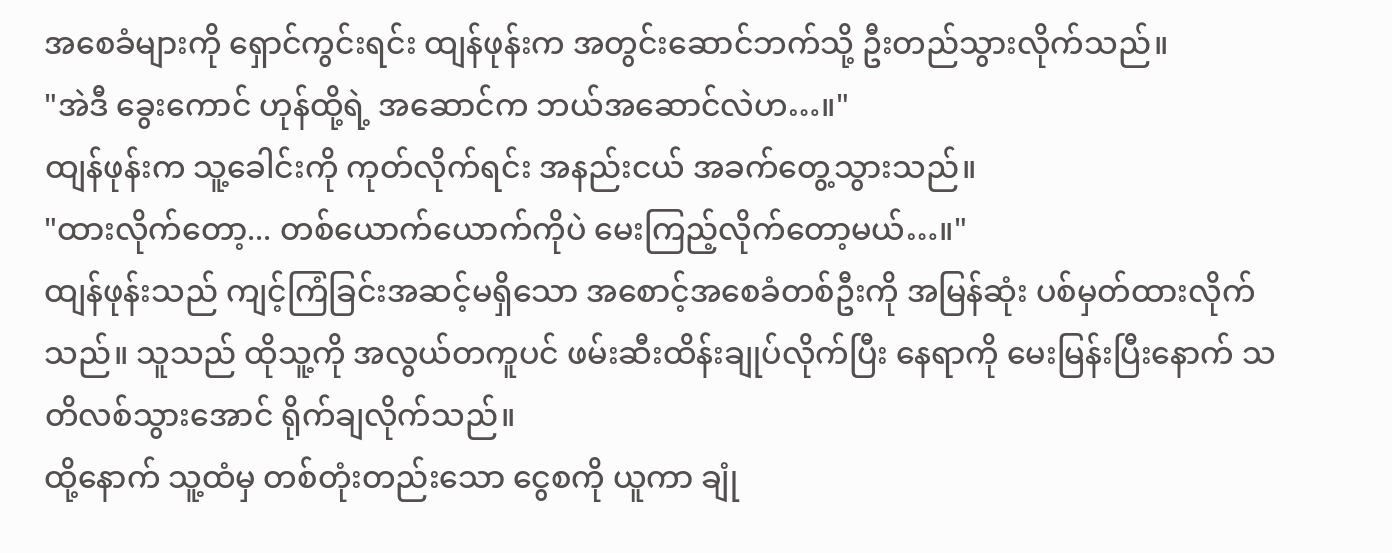အစေခံများကို ရှောင်ကွင်းရင်း ထျန်ဖုန်းက အတွင်းဆောင်ဘက်သို့ ဦးတည်သွားလိုက်သည်။
"အဲဒီ ခွေးကောင် ဟုန်ထို့ရဲ့ အဆောင်က ဘယ်အဆောင်လဲဟ…။"
ထျန်ဖုန်းက သူ့ခေါင်းကို ကုတ်လိုက်ရင်း အနည်းငယ် အခက်တွေ့သွားသည်။
"ထားလိုက်တော့... တစ်ယောက်ယောက်ကိုပဲ မေးကြည့်လိုက်တော့မယ်…။"
ထျန်ဖုန်းသည် ကျင့်ကြံခြင်းအဆင့်မရှိသော အစောင့်အစေခံတစ်ဦးကို အမြန်ဆုံး ပစ်မှတ်ထားလိုက် သည်။ သူသည် ထိုသူ့ကို အလွယ်တကူပင် ဖမ်းဆီးထိန်းချုပ်လိုက်ပြီး နေရာကို မေးမြန်းပြီးနောက် သတိလစ်သွားအောင် ရိုက်ချလိုက်သည်။
ထို့နောက် သူ့ထံမှ တစ်တုံးတည်းသော ငွေစကို ယူကာ ချုံ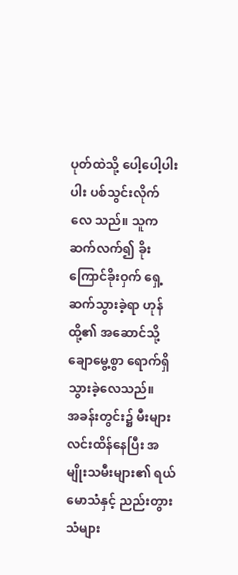ပုတ်ထဲသို့ ပေါ့ပေါ့ပါးပါး ပစ်သွင်းလိုက်လေ သည်။ သူက ဆက်လက်၍ ခိုးကြောင်ခိုးဝှက် ရှေ့ဆက်သွားခဲ့ရာ ဟုန်ထို့၏ အဆောင်သို့ ချောမွေ့စွာ ရောက်ရှိသွားခဲ့လေသည်။
အခန်းတွင်း၌ မီးများ လင်းထိန်နေပြီး အမျိုးသမီးများ၏ ရယ်မောသံနှင့် ညည်းတွားသံများ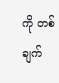ကို တစ်ချက်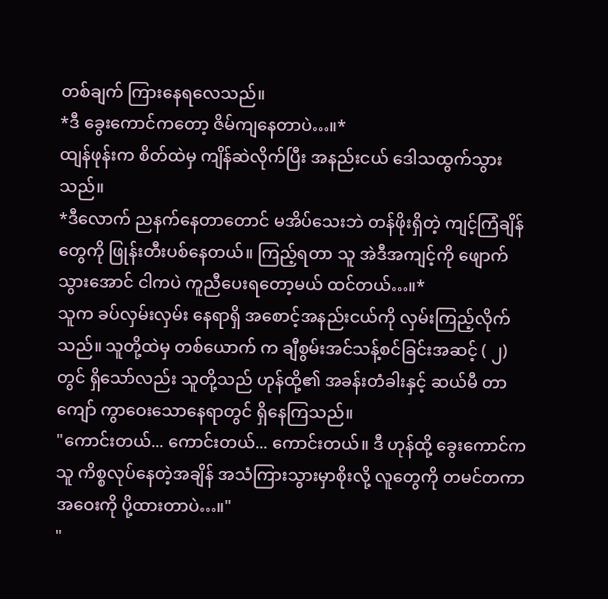တစ်ချက် ကြားနေရလေသည်။
*ဒီ ခွေးကောင်ကတော့ ဇိမ်ကျနေတာပဲ…။*
ထျန်ဖုန်းက စိတ်ထဲမှ ကျိန်ဆဲလိုက်ပြီး အနည်းငယ် ဒေါသထွက်သွားသည်။
*ဒီလောက် ညနက်နေတာတောင် မအိပ်သေးဘဲ တန်ဖိုးရှိတဲ့ ကျင့်ကြံချိန်တွေကို ဖြုန်းတီးပစ်နေတယ်။ ကြည့်ရတာ သူ အဲဒီအကျင့်ကို ဖျောက်သွားအောင် ငါကပဲ ကူညီပေးရတော့မယ် ထင်တယ်…။*
သူက ခပ်လှမ်းလှမ်း နေရာရှိ အစောင့်အနည်းငယ်ကို လှမ်းကြည့်လိုက်သည်။ သူတို့ထဲမှ တစ်ယောက် က ချီစွမ်းအင်သန့်စင်ခြင်းအဆင့် ( ၂) တွင် ရှိသော်လည်း သူတို့သည် ဟုန်ထို့၏ အခန်းတံခါးနှင့် ဆယ်မီ တာကျော် ကွာဝေးသောနေရာတွင် ရှိနေကြသည်။
"ကောင်းတယ်... ကောင်းတယ်... ကောင်းတယ်။ ဒီ ဟုန်ထို့ ခွေးကောင်က သူ ကိစ္စလုပ်နေတဲ့အချိန် အသံကြားသွားမှာစိုးလို့ လူတွေကို တမင်တကာ အဝေးကို ပို့ထားတာပဲ…။"
"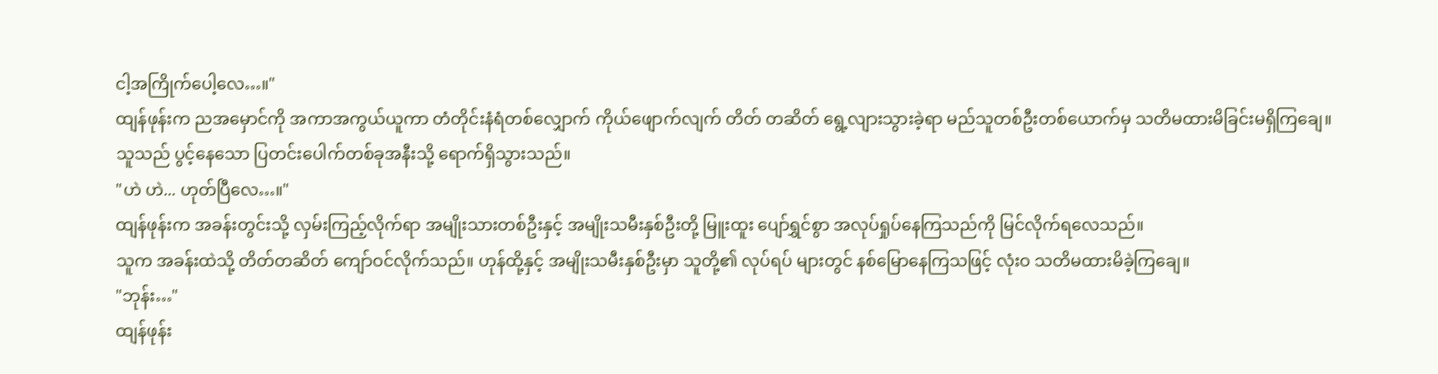ငါ့အကြိုက်ပေါ့လေ…။"
ထျန်ဖုန်းက ညအမှောင်ကို အကာအကွယ်ယူကာ တံတိုင်းနံရံတစ်လျှောက် ကိုယ်ဖျောက်လျက် တိတ် တဆိတ် ရွေ့လျားသွားခဲ့ရာ မည်သူတစ်ဦးတစ်ယောက်မှ သတိမထားမိခြင်းမရှိကြချေ။
သူသည် ပွင့်နေသော ပြတင်းပေါက်တစ်ခုအနီးသို့ ရောက်ရှိသွားသည်။
"ဟဲ ဟဲ... ဟုတ်ပြီလေ…။"
ထျန်ဖုန်းက အခန်းတွင်းသို့ လှမ်းကြည့်လိုက်ရာ အမျိုးသားတစ်ဦးနှင့် အမျိုးသမီးနှစ်ဦးတို့ မြူးထူး ပျော်ရွှင်စွာ အလုပ်ရှုပ်နေကြသည်ကို မြင်လိုက်ရလေသည်။
သူက အခန်းထဲသို့ တိတ်တဆိတ် ကျော်ဝင်လိုက်သည်။ ဟုန်ထို့နှင့် အမျိုးသမီးနှစ်ဦးမှာ သူတို့၏ လုပ်ရပ် များတွင် နစ်မြောနေကြသဖြင့် လုံးဝ သတိမထားမိခဲ့ကြချေ။
"ဘုန်း…"
ထျန်ဖုန်း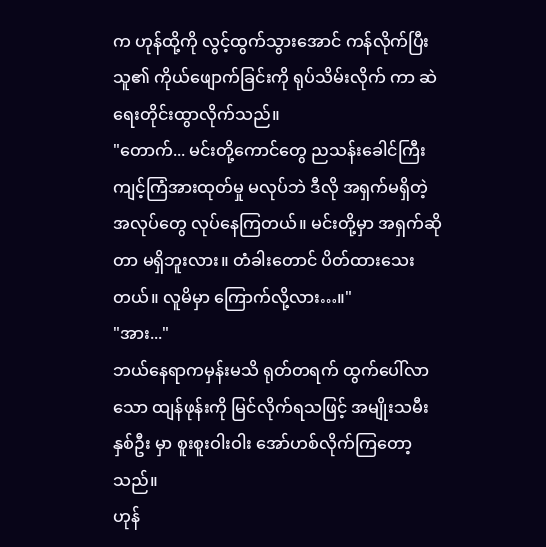က ဟုန်ထို့ကို လွင့်ထွက်သွားအောင် ကန်လိုက်ပြီး သူ၏ ကိုယ်ဖျောက်ခြင်းကို ရုပ်သိမ်းလိုက် ကာ ဆဲရေးတိုင်းထွာလိုက်သည်။
"တောက်... မင်းတို့ကောင်တွေ ညသန်းခေါင်ကြီး ကျင့်ကြံအားထုတ်မှု မလုပ်ဘဲ ဒီလို အရှက်မရှိတဲ့ အလုပ်တွေ လုပ်နေကြတယ်။ မင်းတို့မှာ အရှက်ဆိုတာ မရှိဘူးလား။ တံခါးတောင် ပိတ်ထားသေးတယ်။ လူမိမှာ ကြောက်လို့လား…။"
"အား..."
ဘယ်နေရာကမှန်းမသိ ရုတ်တရက် ထွက်ပေါ်လာသော ထျန်ဖုန်းကို မြင်လိုက်ရသဖြင့် အမျိုးသမီးနှစ်ဦး မှာ စူးစူးဝါးဝါး အော်ဟစ်လိုက်ကြတော့သည်။
ဟုန်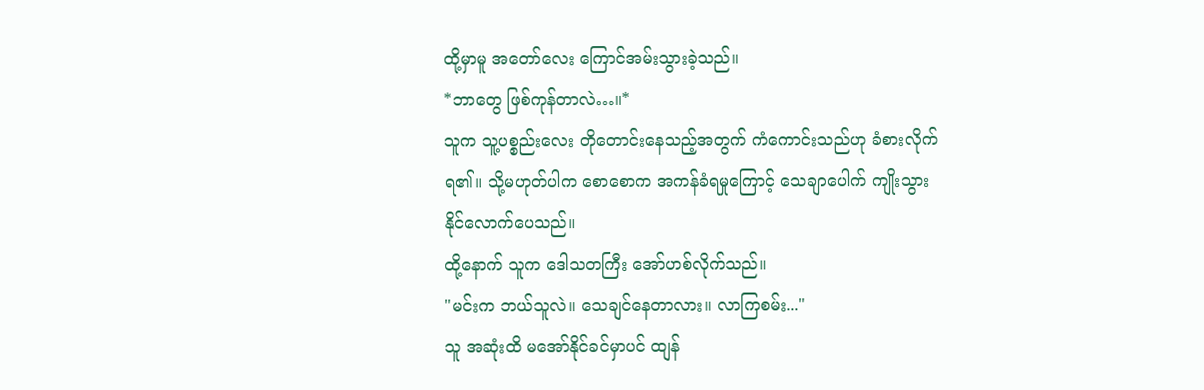ထို့မှာမူ အတော်လေး ကြောင်အမ်းသွားခဲ့သည်။
*ဘာတွေ ဖြစ်ကုန်တာလဲ…။*
သူက သူ့ပစ္စည်းလေး တိုတောင်းနေသည့်အတွက် ကံကောင်းသည်ဟု ခံစားလိုက်ရ၏။ သို့မဟုတ်ပါက စောစောက အကန်ခံရမှုကြောင့် သေချာပေါက် ကျိုးသွားနိုင်လောက်ပေသည်။
ထို့နောက် သူက ဒေါသတကြီး အော်ဟစ်လိုက်သည်။
"မင်းက ဘယ်သူလဲ။ သေချင်နေတာလား။ လာကြစမ်း..."
သူ အဆုံးထိ မအော်နိုင်ခင်မှာပင် ထျန်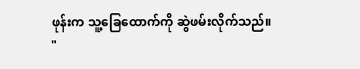ဖုန်းက သူ့ခြေထောက်ကို ဆွဲဖမ်းလိုက်သည်။
"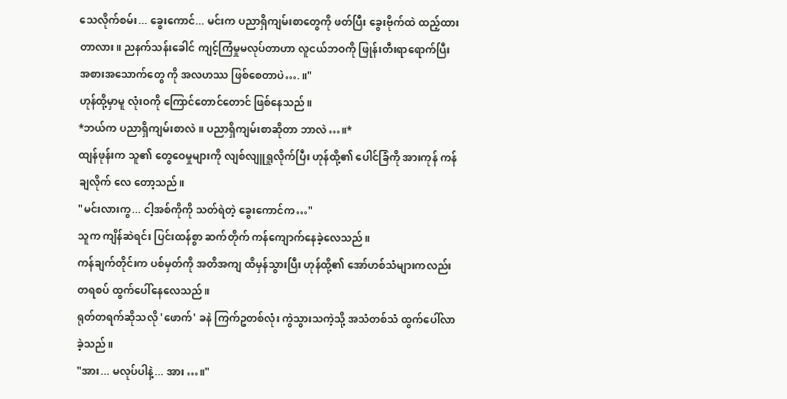သေလိုက်စမ်း... ခွေးကောင်... မင်းက ပညာရှိကျမ်းစာတွေကို ဖတ်ပြီး ခွေးဗိုက်ထဲ ထည့်ထားတာလား။ ညနက်သန်းခေါင် ကျင့်ကြံမှုမလုပ်တာဟာ လူငယ်ဘဝကို ဖြုန်းတီးရာရောက်ပြီး အစားအသောက်တွေ ကို အလဟဿ ဖြစ်စေတာပဲ….။"
ဟုန်ထို့မှာမူ လုံးဝကို ကြောင်တောင်တောင် ဖြစ်နေသည်။
*ဘယ်က ပညာရှိကျမ်းစာလဲ။ ပညာရှိကျမ်းစာဆိုတာ ဘာလဲ…။*
ထျန်ဖုန်းက သူ၏ တွေဝေမှုများကို လျစ်လျူရှုလိုက်ပြီး ဟုန်ထို့၏ ပေါင်ခြံကို အားကုန် ကန်ချလိုက် လေ တော့သည်။
"မင်းလားကွ... ငါ့အစ်ကိုကို သတ်ရဲတဲ့ ခွေးကောင်က…"
သူက ကျိန်ဆဲရင်း ပြင်းထန်စွာ ဆက်တိုက် ကန်ကျောက်နေခဲ့လေသည်။
ကန်ချက်တိုင်းက ပစ်မှတ်ကို အတိအကျ ထိမှန်သွားပြီး ဟုန်ထို့၏ အော်ဟစ်သံများကလည်း တရစပ် ထွက်ပေါ်နေလေသည်။
ရုတ်တရက်ဆိုသလို 'ဖောက်' ခနဲ ကြက်ဥတစ်လုံး ကွဲသွားသကဲ့သို့ အသံတစ်သံ ထွက်ပေါ်လာခဲ့သည်။
"အား... မလုပ်ပါနဲ့... အား…။"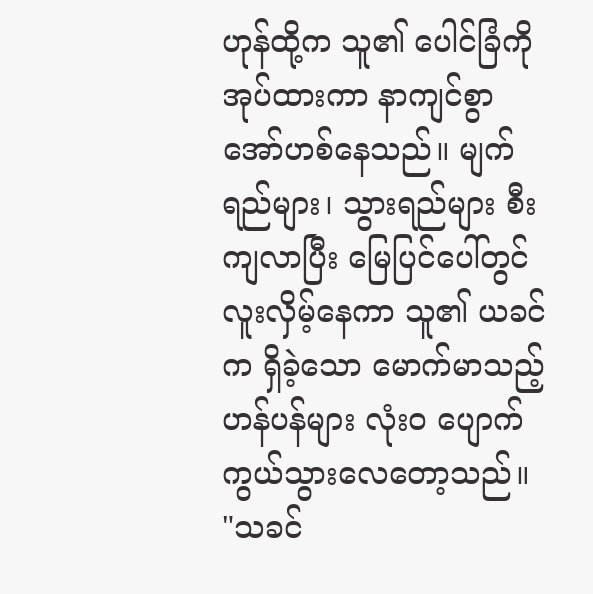ဟုန်ထို့က သူ၏ ပေါင်ခြံကို အုပ်ထားကာ နာကျင်စွာ အော်ဟစ်နေသည်။ မျက်ရည်များ၊ သွားရည်များ စီးကျလာပြီး မြေပြင်ပေါ်တွင် လူးလှိမ့်နေကာ သူ၏ ယခင်က ရှိခဲ့သော မောက်မာသည့်ဟန်ပန်များ လုံးဝ ပျောက်ကွယ်သွားလေတော့သည်။
"သခင်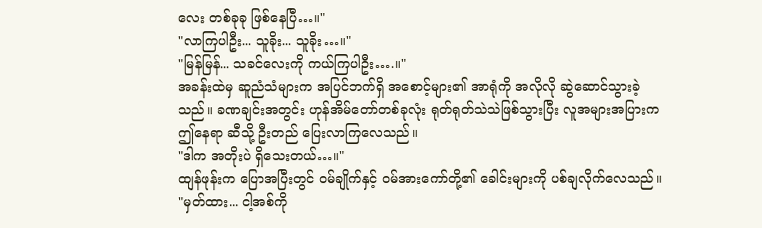လေး တစ်ခုခု ဖြစ်နေပြီ…။"
"လာကြပါဦး... သူခိုး... သူခိုး…။"
"မြန်မြန်... သခင်လေးကို ကယ်ကြပါဦး….။"
အခန်းထဲမှ ဆူညံသံများက အပြင်ဘက်ရှိ အစောင့်များ၏ အာရုံကို အလိုလို ဆွဲဆောင်သွားခဲ့ သည်။ ခဏချင်းအတွင်း ဟုန်အိမ်တော်တစ်ခုလုံး ရုတ်ရုတ်သဲသဲဖြစ်သွားပြီး လူအများအပြားက ဤနေရာ ဆီသို့ ဦးတည် ပြေးလာကြလေသည်။
"ဒါက အတိုးပဲ ရှိသေးတယ်…။"
ထျန်ဖုန်းက ပြောအပြီးတွင် ဝမ်ချိုက်နှင့် ဝမ်အားကော်တို့၏ ခေါင်းများကို ပစ်ချလိုက်လေသည်။
"မှတ်ထား... ငါ့အစ်ကို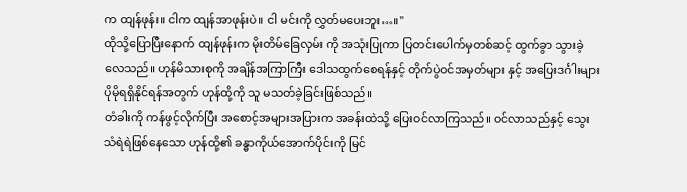က ထျန်ဖုန်း။ ငါက ထျန်အာဖုန်းပဲ။ ငါ မင်းကို လွှတ်မပေးဘူး…။"
ထိုသို့ပြောပြီးနောက် ထျန်ဖုန်းက မိုးတိမ်ခြေလှမ်း ကို အသုံးပြုကာ ပြတင်းပေါက်မှတစ်ဆင့် ထွက်ခွာ သွားခဲ့လေသည်။ ဟုန်မိသားစုကို အချိန်အကြာကြီး ဒေါသထွက်စေရန်နှင့် တိုက်ပွဲဝင်အမှတ်များ နှင့် အပြေးဒင်္ဂါးများ ပိုမိုရရှိနိုင်ရန်အတွက် ဟုန်ထို့ကို သူ မသတ်ခဲ့ခြင်းဖြစ်သည်။
တံခါးကို ကန်ဖွင့်လိုက်ပြီး အစောင့်အများအပြားက အခန်းထဲသို့ ပြေးဝင်လာကြသည်။ ဝင်လာသည်နှင့် သွေးသံရဲရဲဖြစ်နေသော ဟုန်ထို့၏ ခန္ဓာကိုယ်အောက်ပိုင်းကို မြင်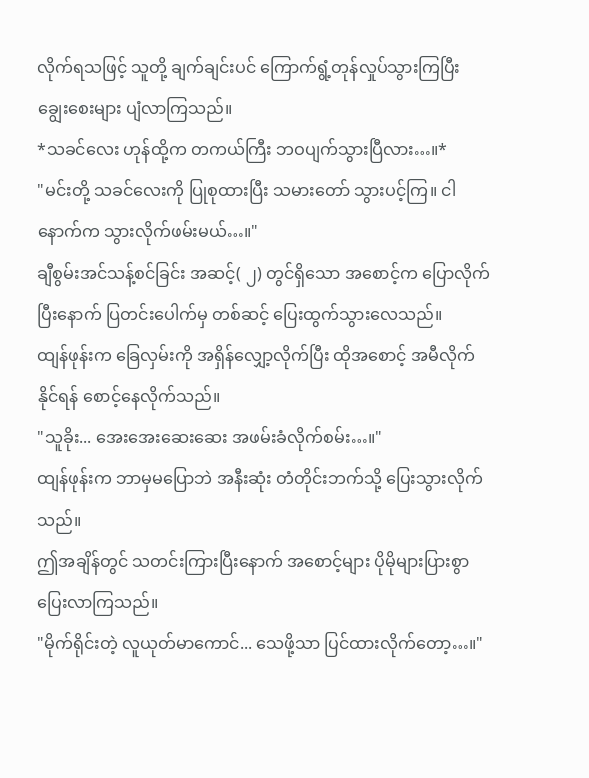လိုက်ရသဖြင့် သူတို့ ချက်ချင်းပင် ကြောက်ရွံ့တုန်လှုပ်သွားကြပြီး ချွေးစေးများ ပျံလာကြသည်။
*သခင်လေး ဟုန်ထို့က တကယ်ကြီး ဘဝပျက်သွားပြီလား…။*
"မင်းတို့ သခင်လေးကို ပြုစုထားပြီး သမားတော် သွားပင့်ကြ။ ငါ နောက်က သွားလိုက်ဖမ်းမယ်…။"
ချီစွမ်းအင်သန့်စင်ခြင်း အဆင့်( ၂) တွင်ရှိသော အစောင့်က ပြောလိုက်ပြီးနောက် ပြတင်းပေါက်မှ တစ်ဆင့် ပြေးထွက်သွားလေသည်။
ထျန်ဖုန်းက ခြေလှမ်းကို အရှိန်လျှော့လိုက်ပြီး ထိုအစောင့် အမီလိုက်နိုင်ရန် စောင့်နေလိုက်သည်။
"သူခိုး... အေးအေးဆေးဆေး အဖမ်းခံလိုက်စမ်း…။"
ထျန်ဖုန်းက ဘာမှမပြောဘဲ အနီးဆုံး တံတိုင်းဘက်သို့ ပြေးသွားလိုက်သည်။
ဤအချိန်တွင် သတင်းကြားပြီးနောက် အစောင့်များ ပိုမိုများပြားစွာ ပြေးလာကြသည်။
"မိုက်ရိုင်းတဲ့ လူယုတ်မာကောင်... သေဖို့သာ ပြင်ထားလိုက်တော့…။"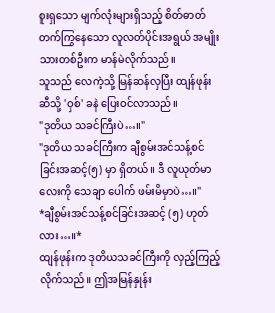စူးရှသော မျက်လုံးများရှိသည့် စိတ်ဓာတ်တက်ကြွနေသော လူလတ်ပိုင်းအရွယ် အမျိုးသားတစ်ဦးက မာန်မဲလိုက်သည်။
သူသည် လေကဲ့သို့ မြန်ဆန်လှပြီး ထျန်ဖုန်းဆီသို့ 'ဝှစ်' ခနဲ ပြေးဝင်လာသည်။
"ဒုတိယ သခင်ကြီးပဲ…။"
"ဒုတိယ သခင်ကြီးက ချီစွမ်းအင်သန့်စင်ခြင်းအဆင့်(၅) မှာ ရှိတယ်။ ဒီ လူယုတ်မာလေးကို သေချာ ပေါက် ဖမ်းမိမှာပဲ…။"
*ချီစွမ်းအင်သန့်စင်ခြင်းအဆင့် (၅) ဟုတ်လား…။*
ထျန်ဖုန်းက ဒုတိယသခင်ကြီးကို လှည့်ကြည့်လိုက်သည်။ ဤအမြန်နှုန်း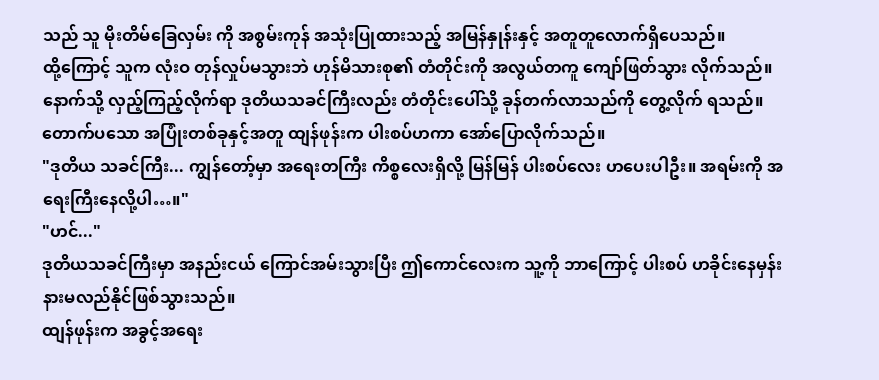သည် သူ မိုးတိမ်ခြေလှမ်း ကို အစွမ်းကုန် အသုံးပြုထားသည့် အမြန်နှုန်းနှင့် အတူတူလောက်ရှိပေသည်။
ထို့ကြောင့် သူက လုံးဝ တုန်လှုပ်မသွားဘဲ ဟုန်မိသားစု၏ တံတိုင်းကို အလွယ်တကူ ကျော်ဖြတ်သွား လိုက်သည်။
နောက်သို့ လှည့်ကြည့်လိုက်ရာ ဒုတိယသခင်ကြီးလည်း တံတိုင်းပေါ်သို့ ခုန်တက်လာသည်ကို တွေ့လိုက် ရသည်။
တောက်ပသော အပြုံးတစ်ခုနှင့်အတူ ထျန်ဖုန်းက ပါးစပ်ဟကာ အော်ပြောလိုက်သည်။
"ဒုတိယ သခင်ကြီး... ကျွန်တော့်မှာ အရေးတကြီး ကိစ္စလေးရှိလို့ မြန်မြန် ပါးစပ်လေး ဟပေးပါဦး။ အရမ်းကို အရေးကြီးနေလို့ပါ…။"
"ဟင်..."
ဒုတိယသခင်ကြီးမှာ အနည်းငယ် ကြောင်အမ်းသွားပြီး ဤကောင်လေးက သူ့ကို ဘာကြောင့် ပါးစပ် ဟခိုင်းနေမှန်း နားမလည်နိုင်ဖြစ်သွားသည်။
ထျန်ဖုန်းက အခွင့်အရေး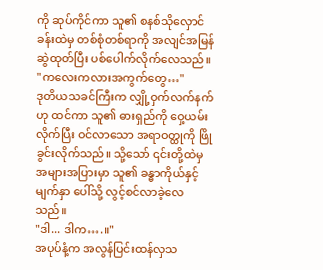ကို ဆုပ်ကိုင်ကာ သူ၏ စနစ်သိုလှောင်ခန်းထဲမှ တစ်စုံတစ်ရာကို အလျင်အမြန် ဆွဲထုတ်ပြီး ပစ်ပေါက်လိုက်လေသည်။
"ကလေးကလားအကွက်တွေ…"
ဒုတိယသခင်ကြီးက လျှို့ဝှက်လက်နက်ဟု ထင်ကာ သူ၏ ဓားရှည်ကို ဝှေ့ယမ်းလိုက်ပြီး ဝင်လာသော အရာဝတ္ထုကို ဖြိုခွင်းလိုက်သည်။ သို့သော် ၎င်းတို့ထဲမှ အများအပြားမှာ သူ၏ ခန္ဓာကိုယ်နှင့် မျက်နှာ ပေါ်သို့ လွင့်စင်လာခဲ့လေသည်။
"ဒါ... ဒါက….။"
အပုပ်နံ့က အလွန်ပြင်းထန်လှသ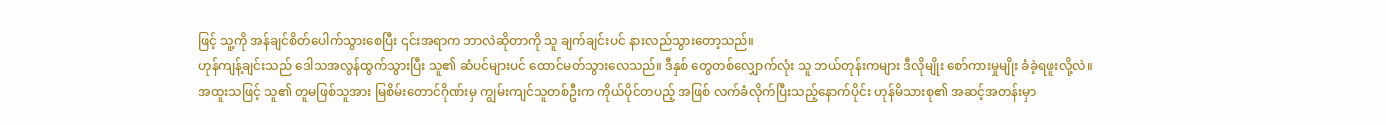ဖြင့် သူ့ကို အန်ချင်စိတ်ပေါက်သွားစေပြီး ၎င်းအရာက ဘာလဲဆိုတာကို သူ ချက်ချင်းပင် နားလည်သွားတော့သည်။
ဟုန်ကျန့်ချင်းသည် ဒေါသအလွန်ထွက်သွားပြီး သူ၏ ဆံပင်များပင် ထောင်မတ်သွားလေသည်။ ဒီနှစ် တွေတစ်လျှောက်လုံး သူ ဘယ်တုန်းကများ ဒီလိုမျိုး စော်ကားမှုမျိုး ခံခဲ့ရဖူးလို့လဲ။
အထူးသဖြင့် သူ၏ တူမဖြစ်သူအား မြစိမ်းတောင်ဂိုဏ်းမှ ကျွမ်းကျင်သူတစ်ဦးက ကိုယ်ပိုင်တပည့် အဖြစ် လက်ခံလိုက်ပြီးသည့်နောက်ပိုင်း ဟုန်မိသားစု၏ အဆင့်အတန်းမှာ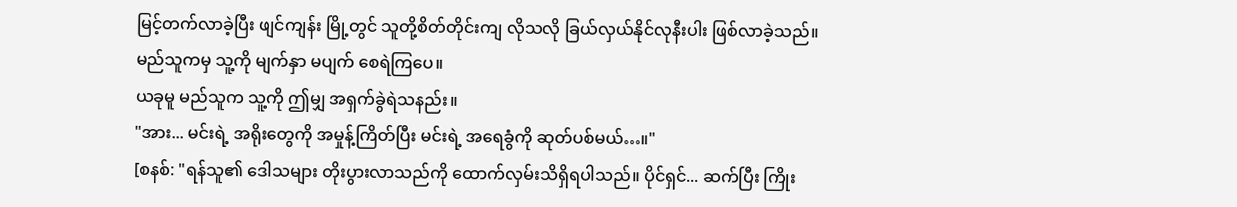မြင့်တက်လာခဲ့ပြီး ဖျင်ကျန်း မြို့တွင် သူတို့စိတ်တိုင်းကျ လိုသလို ခြယ်လှယ်နိုင်လုနီးပါး ဖြစ်လာခဲ့သည်။ မည်သူကမှ သူ့ကို မျက်နှာ မပျက် စေရဲကြပေ။
ယခုမူ မည်သူက သူ့ကို ဤမျှ အရှက်ခွဲရဲသနည်း။
"အား... မင်းရဲ့ အရိုးတွေကို အမှုန့်ကြိတ်ပြီး မင်းရဲ့ အရေခွံကို ဆုတ်ပစ်မယ်…။"
[စနစ်: "ရန်သူ၏ ဒေါသများ တိုးပွားလာသည်ကို ထောက်လှမ်းသိရှိရပါသည်။ ပိုင်ရှင်... ဆက်ပြီး ကြိုး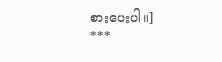စားပေးပါ။]
***